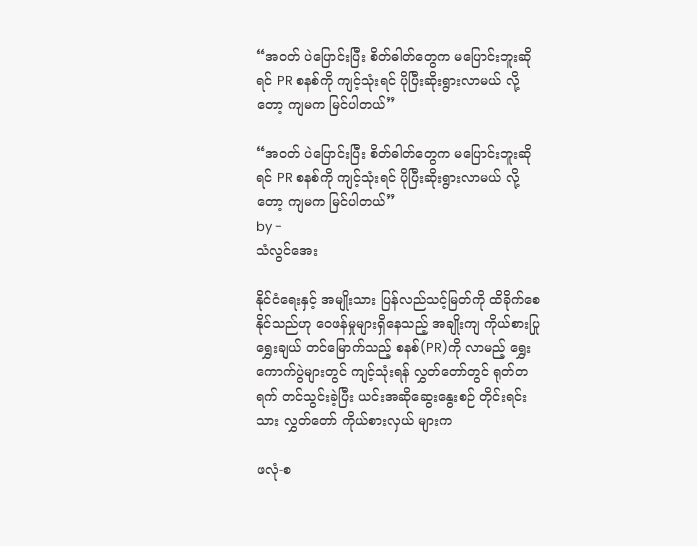“အဝတ် ပဲပြောင်းပြီး စိတ်ဓါတ်တွေက မပြောင်းဘူးဆိုရင် PR စနစ်ကို ကျင့်သုံးရင် ပိုပြီးဆိုးရွားလာမယ် လို့တော့ ကျမက မြင်ပါတယ်”

“အဝတ် ပဲပြောင်းပြီး စိတ်ဓါတ်တွေက မပြောင်းဘူးဆိုရင် PR စနစ်ကို ကျင့်သုံးရင် ပိုပြီးဆိုးရွားလာမယ် လို့တော့ ကျမက မြင်ပါတယ်”
by -
သံလွင်အေး

နိုင်ငံရေးနှင့် အမျိုးသား ပြန်လည်သင့်မြတ်ကို ထိခိုက်စေနိုင်သည်ဟု ဝေဖန်မှုများရှိနေသည့် အချိုးကျ ကိုယ်စားပြု ရွှေးချယ် တင်မြောက်သည့် စနစ်(PR)ကို လာမည့် ရွှေး ကောက်ပွဲများတွင် ကျင့်သုံးရန် လွှတ်တော်တွင် ရုတ်တရက် တင်သွင်းခဲ့ပြီး ယင်းအဆိုဆွေးနွေးစဉ် တိုင်းရင်းသား လွှတ်တော် ကိုယ်စားလှယ် များက

ဖလုံ-စ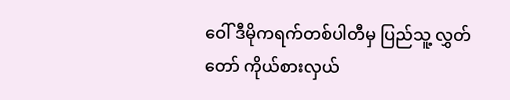ဝေါ် ဒီမိုကရက်တစ်ပါတီမှ ပြည်သူ့ လွှတ်တော် ကိုယ်စားလှယ်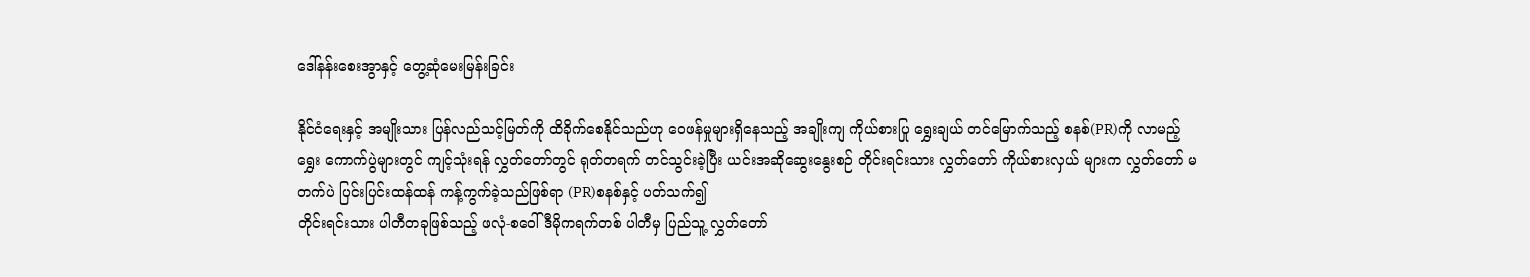ဒေါ်နန်းစေးအွာနှင့် တွေ့ဆုံမေးမြန်းခြင်း

နိုင်ငံရေးနှင့် အမျိုးသား ပြန်လည်သင့်မြတ်ကို ထိခိုက်စေနိုင်သည်ဟု ဝေဖန်မှုများရှိနေသည့် အချိုးကျ ကိုယ်စားပြု ရွှေးချယ် တင်မြောက်သည့် စနစ်(PR)ကို လာမည့် ရွှေး ကောက်ပွဲများတွင် ကျင့်သုံးရန် လွှတ်တော်တွင် ရုတ်တရက် တင်သွင်းခဲ့ပြီး ယင်းအဆိုဆွေးနွေးစဉ် တိုင်းရင်းသား လွှတ်တော် ကိုယ်စားလှယ် များက လွှတ်တော် မတက်ပဲ ပြင်းပြင်းထန်ထန် ကန့်ကွက်ခဲ့သည်ဖြစ်ရာ (PR)စနစ်နှင့် ပတ်သက်၍
တိုင်းရင်းသား ပါတီတခုဖြစ်သည့် ဖလုံ-စဝေါ် ဒီမိုကရက်တစ် ပါတီမှ ပြည်သူ့ လွှတ်တော်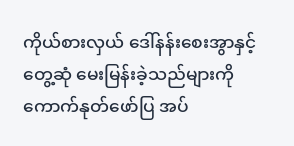ကိုယ်စားလှယ် ဒေါ်နန်းစေးအွာနှင့် တွေ့ဆုံ မေးမြန်းခဲ့သည်များကို ကောက်နုတ်ဖော်ပြ အပ်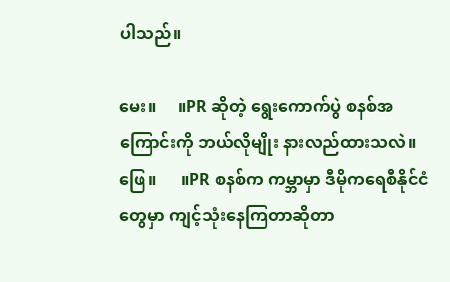ပါသည်။

မေး။     ။PR ဆိုတဲ့ ရွေးကောက်ပွဲ စနစ်အကြောင်းကို ဘယ်လိုမျိုး နားလည်ထားသလဲ။
ဖြေ။      ။PR စနစ်က ကမ္ဘာမှာ ဒီမိုကရေစီနိုင်ငံတွေမှာ ကျင့်သုံးနေကြတာဆိုတာ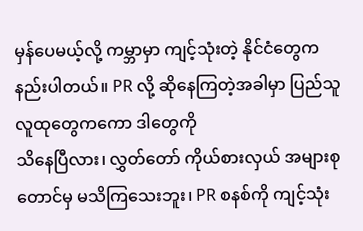မှန်ပေမယ့်လို့ ကမ္ဘာမှာ ကျင့်သုံးတဲ့ နိုင်ငံတွေက နည်းပါတယ်။ PR လို့ ဆိုနေကြတဲ့အခါမှာ ပြည်သူလူထုတွေကကော ဒါတွေကို
သိနေပြီလား၊ လွှတ်တော် ကိုယ်စားလှယ် အများစုတောင်မှ မသိကြသေးဘူး၊ PR စနစ်ကို ကျင့်သုံး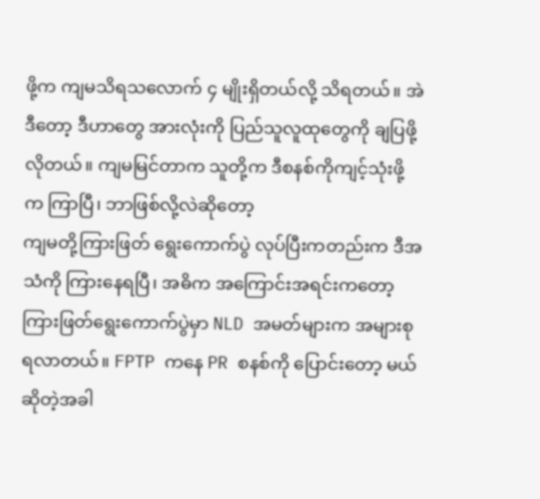ဖို့က ကျမသိရသလောက် ၄ မျိုးရှိတယ်လို့ သိရတယ်။ အဲဒီတော့ ဒီဟာတွေ အားလုံးကို ပြည်သူလူထုတွေကို ချပြဖို့လိုတယ်။ ကျမမြင်တာက သူတို့က ဒီစနစ်ကိုကျင့်သုံးဖို့ က ကြာပြီ၊ ဘာဖြစ်လို့လဲဆိုတော့
ကျမတို့ကြားဖြတ် ရွေးကောက်ပွဲ လုပ်ပြီးကတည်းက ဒီအသံကို ကြားနေရပြီ၊ အဓိက အကြောင်းအရင်းကတော့ ကြားဖြတ်ရွေးကောက်ပွဲမှာ NLD အမတ်များက အများစု ရလာတယ်။ FPTP ကနေ PR စနစ်ကို ပြောင်းတော့ မယ် ဆိုတဲ့အခါ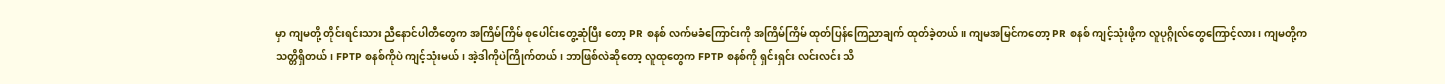မှာ ကျမတို့ တိုင်းရင်းသား ညီနောင်ပါတီတွေက အကြိမ်ကြိမ် စုပေါင်းတွေ့ဆုံပြီး တော့ PR စနစ် လက်မခံကြောင်းကို အကြိမ်ကြိမ် ထုတ်ပြန်ကြေညာချက် ထုတ်ခဲ့တယ်။ ကျမအမြင်ကတော့ PR စနစ် ကျင့်သုံးဖို့က လူပုဂ္ဂိုလ်တွေကြောင့်လား၊ ကျမတို့က သတ္တိရှိတယ်၊ FPTP စနစ်ကိုပဲ ကျင့်သုံးမယ်၊ အဲ့ဒါကိုပဲကြိုက်တယ်၊ ဘာဖြစ်လဲဆိုတော့ လူထုတွေက FPTP စနစ်ကို ရှင်းရှင်း လင်းလင်း သိ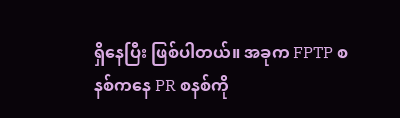ရှိနေပြီး ဖြစ်ပါတယ်။ အခုက FPTP စနစ်ကနေ PR စနစ်ကို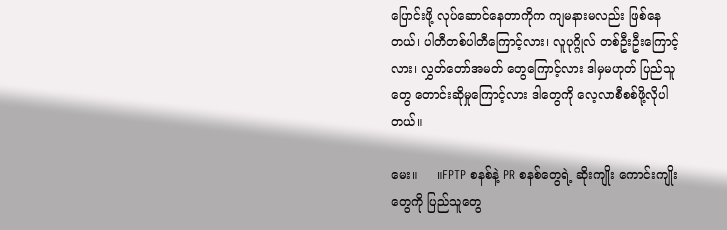ပြောင်းဖို့ လုပ်ဆောင်နေတာကိုက ကျမနားမလည်း ဖြစ်နေတယ်၊ ပါတီတစ်ပါတီကြောင့်လား၊ လူပုဂ္ဂိုလ် တစ်ဦးဦးကြောင့်လား၊ လွှတ်တော်အမတ် တွေကြောင့်လား ဒါမှမဟုတ် ပြည်သူတွေ တောင်းဆိုမှုကြောင့်လား ဒါတွေကို လေ့လာစီစစ်ဖို့လိုပါတယ်။

မေး။     ။FPTP စနစ်နဲ့ PR စနစ်တွေရဲ့ ဆိုးကျိုး ကောင်းကျိုးတွေကို ပြည်သူတွေ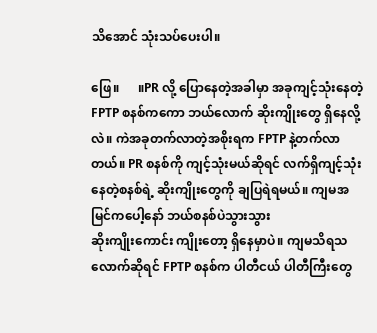သိအောင် သုံးသပ်ပေးပါ။

ဖြေ။      ။PR လို့ ပြောနေတဲ့အခါမှာ အခုကျင့်သုံးနေတဲ့ FPTP စနစ်ကကော ဘယ်လောက် ဆိုးကျိုးတွေ ရှိနေလို့လဲ။ ကဲအခုတက်လာတဲ့အစိုးရက FPTP နဲ့တက်လာတယ်။ PR စနစ်ကို ကျင့်သုံးမယ်ဆိုရင် လက်ရှိကျင့်သုံး နေတဲ့စနစ်ရဲ့ ဆိုးကျိုးတွေကို ချပြရဲရမယ်။ ကျမအမြင်ကပေါ့နော် ဘယ်စနစ်ပဲသွားသွား
ဆိုးကျိုးကောင်း ကျိုးတော့ ရှိနေမှာပဲ။ ကျမသိရသလောက်ဆိုရင် FPTP စနစ်က ပါတီငယ် ပါတီကြီးတွေ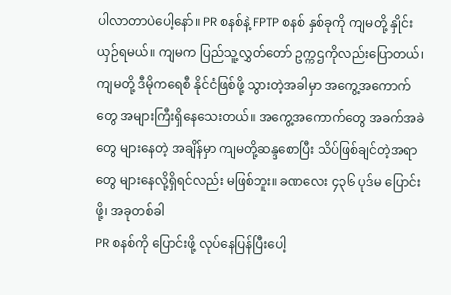ပါလာတာပဲပေါ့နော်။ PR စနစ်နဲ့ FPTP စနစ် နှစ်ခုကို ကျမတို့ နှိုင်းယှဉ်ရမယ်။ ကျမက ပြည်သူ့လွှတ်တော် ဥက္ကဌကိုလည်းပြောတယ်၊ ကျမတို့ ဒီမိုကရေစီ နိုင်ငံဖြစ်ဖို့ သွားတဲ့အခါမှာ အကွေ့အကောက်တွေ အများကြီးရှိနေသေးတယ်။ အကွေ့အကောက်တွေ အခက်အခဲတွေ များနေတဲ့ အချိန်မှာ ကျမတို့ဆန္ဒစောပြီး သိပ်ဖြစ်ချင်တဲ့အရာတွေ များနေလို့ရှိရင်လည်း မဖြစ်ဘူး။ ခဏလေး ၄၃၆ ပုဒ်မ ပြောင်းဖို့၊ အခုတစ်ခါ
PR စနစ်ကို ပြောင်းဖို့ လုပ်နေပြန်ပြီးပေါ့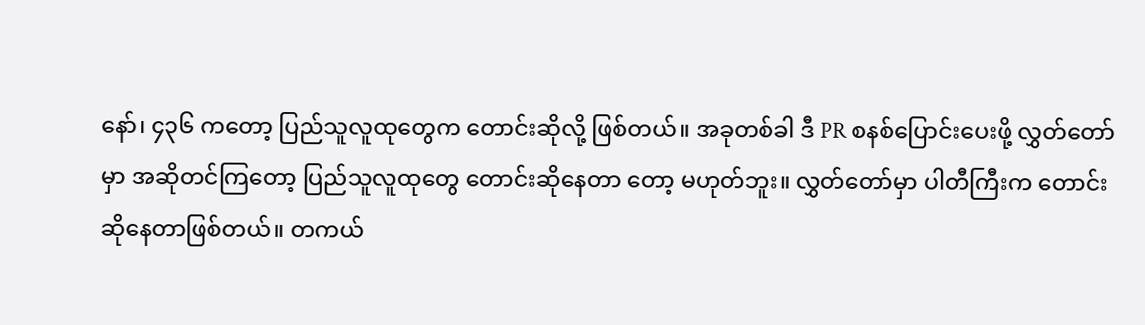နော်၊ ၄၃၆ ကတော့ ပြည်သူလူထုတွေက တောင်းဆိုလို့ ဖြစ်တယ်။ အခုတစ်ခါ ဒီ PR စနစ်ပြောင်းပေးဖို့ လွှတ်တော်မှာ အဆိုတင်ကြတော့ ပြည်သူလူထုတွေ တောင်းဆိုနေတာ တော့ မဟုတ်ဘူး။ လွှတ်တော်မှာ ပါတီကြီးက တောင်းဆိုနေတာဖြစ်တယ်။ တကယ်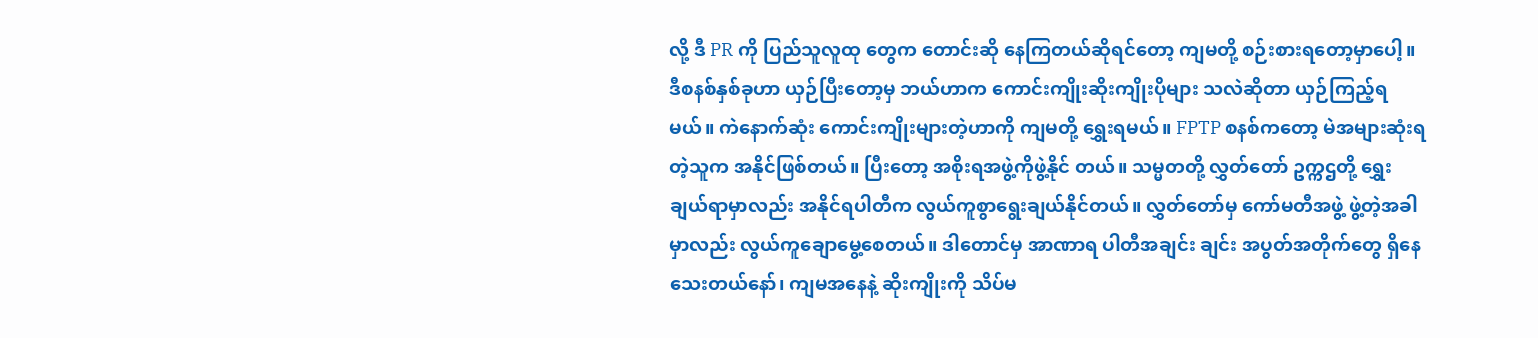လို့ ဒီ PR ကို ပြည်သူလူထု တွေက တောင်းဆို နေကြတယ်ဆိုရင်တော့ ကျမတို့ စဉ်းစားရတော့မှာပေါ့။ ဒီစနစ်နှစ်ခုဟာ ယှဉ်ပြီးတော့မှ ဘယ်ဟာက ကောင်းကျိုးဆိုးကျိုးပိုများ သလဲဆိုတာ ယှဉ်ကြည့်ရမယ်။ ကဲနောက်ဆုံး ကောင်းကျိုးများတဲ့ဟာကို ကျမတို့ ရွှေးရမယ်။ FPTP စနစ်ကတော့ မဲအများဆုံးရတဲ့သူက အနိုင်ဖြစ်တယ်။ ပြီးတော့ အစိုးရအဖွဲ့ကိုဖွဲ့နိုင် တယ်။ သမ္မတတို့ လွှတ်တော် ဥက္ကဌတို့ ရွှေးချယ်ရာမှာလည်း အနိုင်ရပါတီက လွယ်ကူစွာရွေးချယ်နိုင်တယ်။ လွှတ်တော်မှ ကော်မတီအဖွဲ့ ဖွဲ့တဲ့အခါမှာလည်း လွယ်ကူချောမွေ့စေတယ်။ ဒါတောင်မှ အာဏာရ ပါတီအချင်း ချင်း အပွတ်အတိုက်တွေ ရှိနေသေးတယ်နော်၊ ကျမအနေနဲ့ ဆိုးကျိုးကို သိပ်မ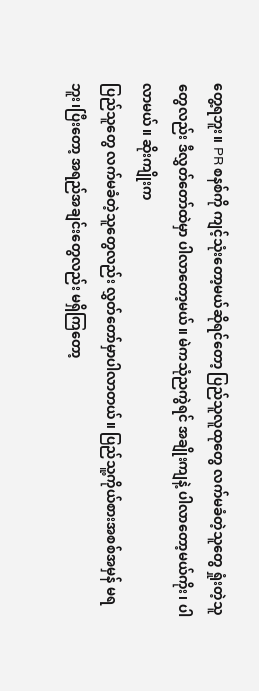တွေ့ရဘူး။ PR စနစ်ကို ကျင့်သုံးတော့မယ်ဆိုရင်တော့ ပြည်သူလူထုတွေ လက်မခံတဲ့သူတွေ ရှုံးတဲ့သူတွေလည်း ဒီလွှတ်တော်ထဲမှာ ပါလာတော့မယ်။ မဲကသုံညကွဲရင် အချိုးကျနဲ့ ပါလာတော့မယ်ကိုး၊ ပါလာမယ်။ ဆိုးကျိုးက
ပြည်သူတွေ လက်မခံတဲ့သူတွေလည်း လွှတ်တော်မှာပါလာတယ်။ ပြည်သူ့ကိုယ်စားအစစ်အမှန် မရဘူး၊ပြီးတော့ အရည်အချင်းတွေလည်း မရှိကြတော့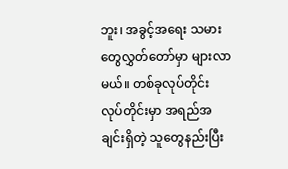ဘူး၊ အခွင့်အရေး သမားတွေလွှတ်တော်မှာ များလာမယ်။ တစ်ခုလုပ်တိုင်း လုပ်တိုင်းမှာ အရည်အချင်းရှိတဲ့ သူတွေနည်းပြီး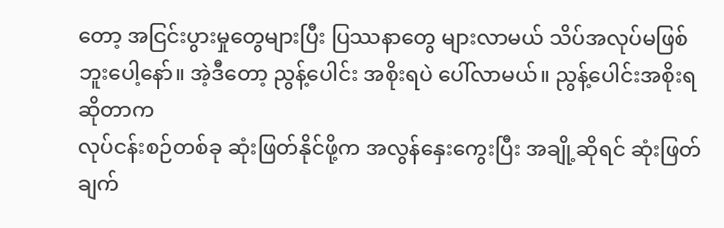တော့ အငြင်းပွားမှုတွေများပြီး ပြဿနာတွေ များလာမယ် သိပ်အလုပ်မဖြစ်ဘူးပေါ့နော်။ အဲ့ဒီတော့ ညွန့်ပေါင်း အစိုးရပဲ ပေါ်လာမယ်။ ညွန့်ပေါင်းအစိုးရဆိုတာက
လုပ်ငန်းစဉ်တစ်ခု ဆုံးဖြတ်နိုင်ဖို့က အလွန်နှေးကွေးပြီး အချို့ဆိုရင် ဆုံးဖြတ်ချက်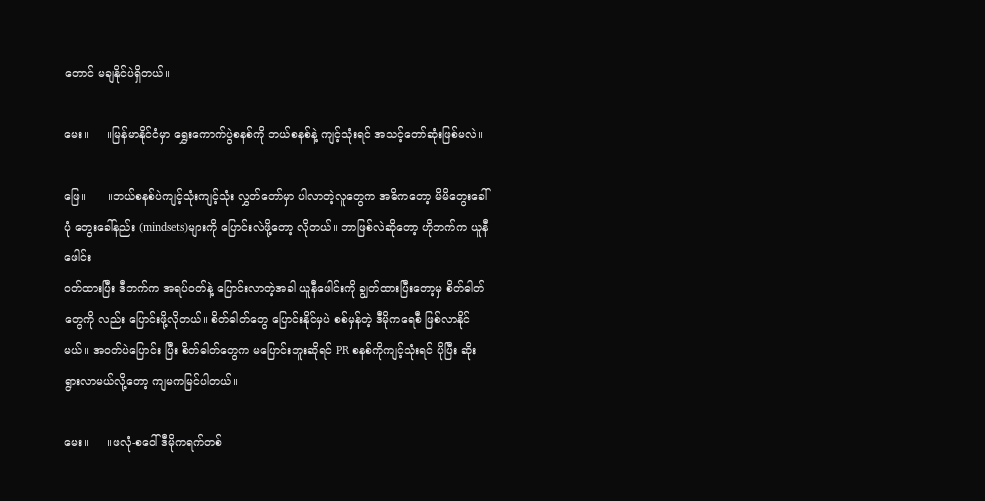တောင် မချနိုင်ပဲရှိတယ်။

မေး။     ။မြန်မာနိုင်ငံမှာ ရွှေးကောက်ပွဲစနစ်ကို ဘယ်စနစ်နဲ့ ကျင့်သုံးရင် အသင့်တော်ဆုံးဖြစ်မလဲ။

ဖြေ။      ။ဘယ်စနစ်ပဲကျင့်သုံးကျင့်သုံး လွှတ်တော်မှာ ပါလာတဲ့လူတွေက အဓိကတော့ မိမိတွေးခေါ်ပုံ တွေးခေါ်နည်း (mindsets)များကို ပြောင်းလဲဖို့တော့ လိုတယ်။ ဘာဖြစ်လဲဆိုတော့ ဟိုဘက်က ယူနီဖေါင်း
၀တ်ထားပြီး ဒီဘက်က အရပ်ဝတ်နဲ့ ပြောင်းလာတဲ့အခါ ယူနီဖေါင်းကို ချွတ်ထားပြီးတော့မှ စိတ်ဓါတ်တွေကို လည်း ပြောင်းဖို့လိုတယ်။ စိတ်ဓါတ်တွေ ပြောင်းနိုင်မှပဲ စစ်မှန်တဲ့ ဒီမိုကရေစီ ဖြစ်လာနိုင်မယ်။ အဝတ်ပဲပြောင်း ပြီး စိတ်ဓါတ်တွေက မပြောင်းဘူးဆိုရင် PR စနစ်ကိုကျင့်သုံးရင် ပိုပြီး ဆိုးရွားလာမယ်လို့တော့ ကျမကမြင်ပါတယ်။

မေး။     ။ဖလုံ-စဝေါ် ဒီမိုကရက်တစ်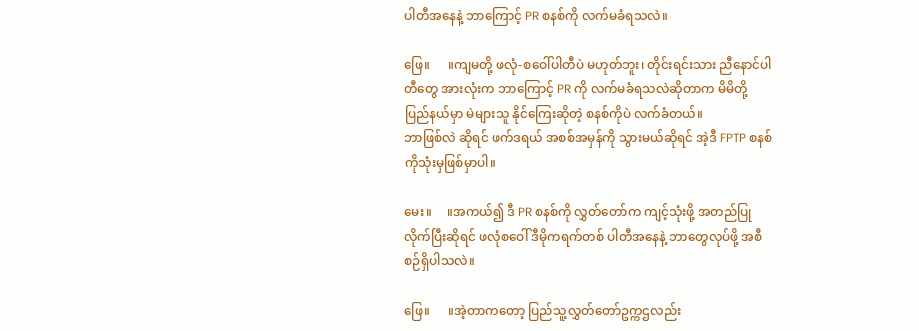ပါတီအနေနဲ့ ဘာကြောင့် PR စနစ်ကို လက်မခံရသလဲ။

ဖြေ။      ။ကျမတို့ ဖလုံ-စဝေါ်ပါတီပဲ မဟုတ်ဘူး၊ တိုင်းရင်းသား ညီနောင်ပါတီတွေ အားလုံးက ဘာကြောင့် PR ကို လက်မခံရသလဲဆိုတာက မိမိတို့ပြည်နယ်မှာ မဲများသူ နိုင်ကြေးဆိုတဲ့ စနစ်ကိုပဲ လက်ခံတယ်။
ဘာဖြစ်လဲ ဆိုရင် ဖက်ဒရယ် အစစ်အမှန်ကို သွားမယ်ဆိုရင် အဲ့ဒီ FPTP စနစ်ကိုသုံးမှဖြစ်မှာပါ။

မေး။     ။အကယ်၍ ဒီ PR စနစ်ကို လွှတ်တော်က ကျင့်သုံးဖို့ အတည်ပြုလိုက်ပြီးဆိုရင် ဖလုံစဝေါ် ဒီမိုကရက်တစ် ပါတီအနေနဲ့ ဘာတွေလုပ်ဖို့ အစီစဉ်ရှိပါသလဲ။

ဖြေ။      ။အဲ့တာကတော့ ပြည်သူ့လွှတ်တော်ဥက္ကဌလည်း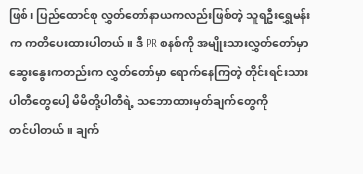ဖြစ်၊ ပြည်ထောင်စု လွှတ်တော်နာယကလည်းဖြစ်တဲ့ သူရဦးရွှေမန်းက ကတိပေးထားပါတယ်။ ဒီ PR စနစ်ကို အမျိုးသားလွှတ်တော်မှာ ဆွေးနွေးကတည်းက လွှတ်တော်မှာ ရောက်နေကြတဲ့ တိုင်းရင်းသားပါတီတွေပေါ့ မိမိတို့ပါတီရဲ့ သဘောထားမှတ်ချက်တွေကို
တင်ပါတယ်။ ချက်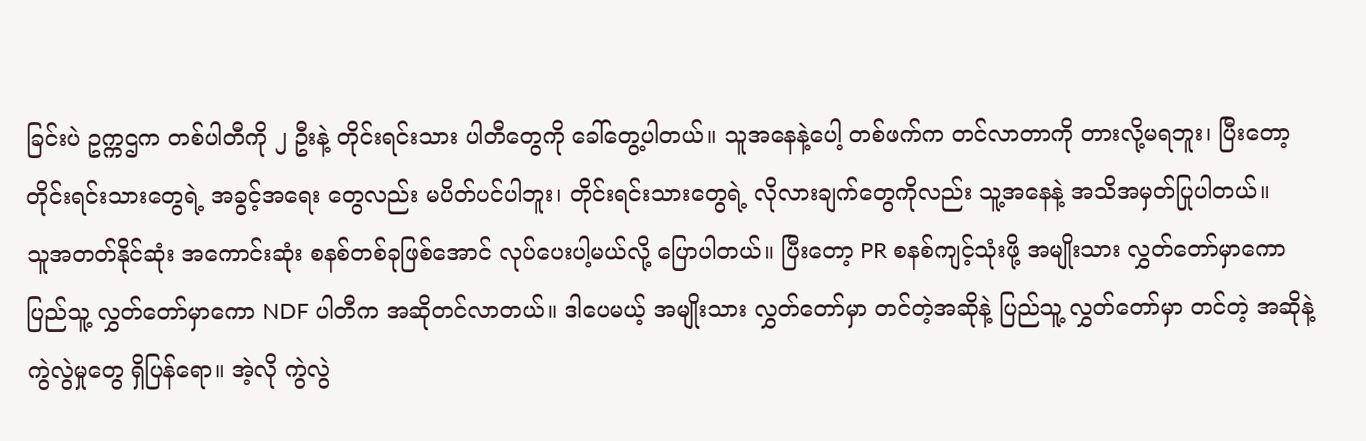ခြင်းပဲ ဥက္ကဌက တစ်ပါတီကို ၂ ဦးနဲ့ တိုင်းရင်းသား ပါတီတွေကို ခေါ်တွေ့ပါတယ်။ သူအနေနဲ့ပေါ့ တစ်ဖက်က တင်လာတာကို တားလို့မရဘူး၊ ပြီးတော့ တိုင်းရင်းသားတွေရဲ့ အခွင့်အရေး တွေလည်း မပိတ်ပင်ပါဘူး၊ တိုင်းရင်းသားတွေရဲ့ လိုလားချက်တွေကိုလည်း သူ့အနေနဲ့ အသိအမှတ်ပြုပါတယ်။
သူအတတ်နိုင်ဆုံး အကောင်းဆုံး စနစ်တစ်ခုဖြစ်အောင် လုပ်ပေးပါ့မယ်လို့ ပြောပါတယ်။ ပြီးတော့ PR စနစ်ကျင့်သုံးဖို့ အမျိုးသား လွှတ်တော်မှာကော ပြည်သူ့ လွှတ်တော်မှာကော NDF ပါတီက အဆိုတင်လာတယ်။ ဒါပေမယ့် အမျိုးသား လွှတ်တော်မှာ တင်တဲ့အဆိုနဲ့ ပြည်သူ့ လွှတ်တော်မှာ တင်တဲ့ အဆိုနဲ့ ကွဲလွဲမှုတွေ ရှိပြန်ရော။ အဲ့လို ကွဲလွဲ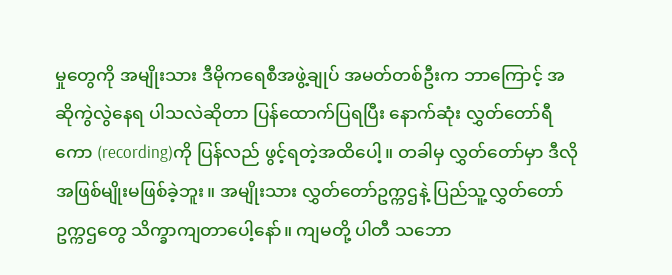မှုတွေကို အမျိုးသား ဒီမိုကရေစီအဖွဲ့ချုပ် အမတ်တစ်ဦးက ဘာကြောင့် အဆိုကွဲလွဲနေရ ပါသလဲဆိုတာ ပြန်ထောက်ပြရပြီး နောက်ဆုံး လွှတ်တော်ရီကော (recording)ကို ပြန်လည် ဖွင့်ရတဲ့အထိပေါ့။ တခါမှ လွှတ်တော်မှာ ဒီလိုအဖြစ်မျိုးမဖြစ်ခဲ့ဘူး။ အမျိုးသား လွှတ်တော်ဥက္ကဌနဲ့ ပြည်သူ့လွှတ်တော် ဥက္ကဌတွေ သိက္ခာကျတာပေါ့နော်။ ကျမတို့ ပါတီ သဘော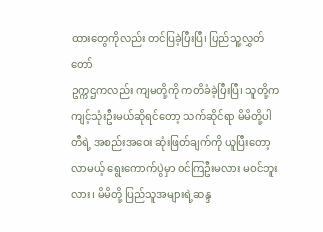ထားတွေကိုလည်း တင်ပြခဲ့ပြီးပြီ၊ ပြည်သူ့လွှတ်တော်
ဥက္ကဌကလည်း ကျမတို့ကို ကတိခံခဲ့ပြီးပြီ၊ သူတို့က ကျင့်သုံးဦးမယ်ဆိုရင်တော့ သက်ဆိုင်ရာ မိမိတို့ပါတီရဲ့ အစည်းအဝေး ဆုံးဖြတ်ချက်ကို ယူပြီးတော့ လာမယ့် ရွေးကောက်ပွဲမှာ ၀င်ကြဦးမလား မဝင်ဘူးလား၊ မိမိတို့ ပြည်သူအများရဲ့ဆန္ဒ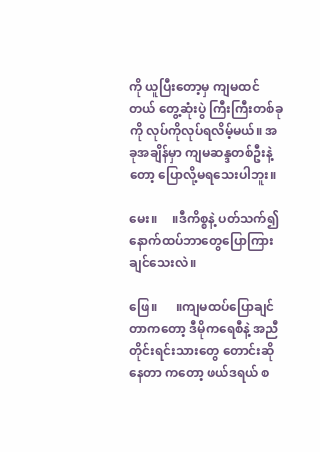ကို ယူပြီးတော့မှ ကျမထင်တယ် တွေ့ဆုံးပွဲ ကြီးကြီးတစ်ခုကို လုပ်ကိုလုပ်ရလိမ့်မယ်။ အခုအချိန်မှာ ကျမဆန္ဒတစ်ဦးနဲ့တော့ ပြောလို့မရသေးပါဘူး။

မေး။     ။ဒီကိစ္စနဲ့ ပတ်သက်၍ နောက်ထပ်ဘာတွေပြောကြားချင်သေးလဲ။

ဖြေ။      ။ကျမထပ်ပြောချင်တာကတော့ ဒီမိုကရေစီနဲ့ အညီ တိုင်းရင်းသားတွေ တောင်းဆိုနေတာ ကတော့ ဖယ်ဒရယ် စ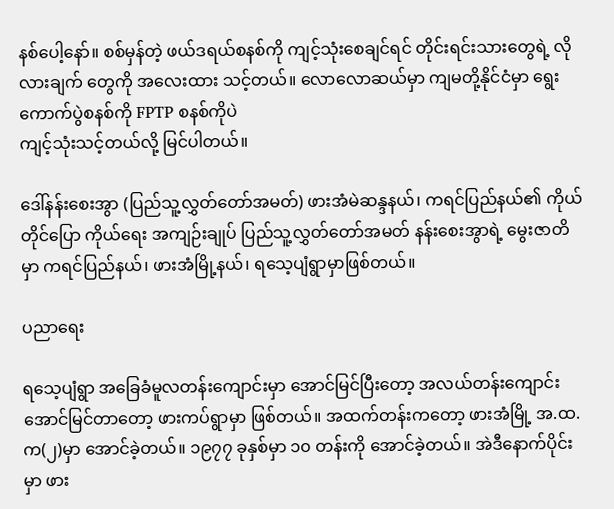နစ်ပေါ့နော်။ စစ်မှန်တဲ့ ဖယ်ဒရယ်စနစ်ကို ကျင့်သုံးစေချင်ရင် တိုင်းရင်းသားတွေရဲ့ လိုလားချက် တွေကို အလေးထား သင့်တယ်။ လောလောဆယ်မှာ ကျမတို့နိုင်ငံမှာ ရွေးကောက်ပွဲစနစ်ကို FPTP စနစ်ကိုပဲ
ကျင့်သုံးသင့်တယ်လို့ မြင်ပါတယ်။

ဒေါ်နန်းစေးအွာ (ပြည်သူ့လွှတ်တော်အမတ်) ဖားအံမဲဆန္ဒနယ်၊ ကရင်ပြည်နယ်၏ ကိုယ်တိုင်ပြော ကိုယ်ရေး အကျဉ်းချုပ် ပြည်သူ့လွှတ်တော်အမတ် နန်းစေးအွာရဲ့ မွေးဇာတိမှာ ကရင်ပြည်နယ်၊ ဖားအံမြို့နယ်၊ ရသေ့ပျံရွာမှာဖြစ်တယ်။

ပညာရေး

ရသေ့ပျံရွာ အခြေခံမူလတန်းကျောင်းမှာ အောင်မြင်ပြီးတော့ အလယ်တန်းကျောင်း အောင်မြင်တာတော့ ဖားကပ်ရွာမှာ ဖြစ်တယ်။ အထက်တန်းကတော့ ဖားအံမြို့ အ.ထ.က(၂)မှာ အောင်ခဲ့တယ်။ ၁၉၇၇ ခုနှစ်မှာ ၁၀ တန်းကို အောင်ခဲ့တယ်။ အဲဒီနောက်ပိုင်းမှာ ဖား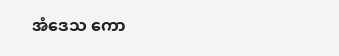အံဒေသ ကော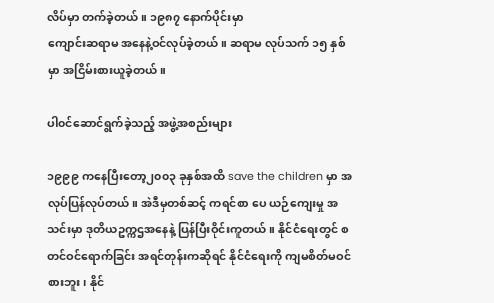လိပ်မှာ တက်ခဲ့တယ်။ ၁၉၈၇ နောက်ပိုင်းမှာ
ကျောင်းဆရာမ အနေနဲ့ဝင်လုပ်ခဲ့တယ်။ ဆရာမ လုပ်သက် ၁၅ နှစ်မှာ အငြိမ်းစားယူခဲ့တယ်။

ပါ၀င်ဆောင်ရွက်ခဲ့သည့် အဖွဲ့အစည်းများ

၁၉၉၉ ကနေပြီးတော့၂၀၀၃ ခုနှစ်အထိ save the children မှာ အလုပ်ပြန်လုပ်တယ်။ အဲဒီမှတစ်ဆင့် ကရင်စာ ပေ ယဉ်ကျေးမှု အသင်းမှာ ဒုတိယဥက္ကဌအနေနဲ့ ပြန်ပြီးဝိုင်းကူတယ်။ နိုင်ငံရေးတွင် စတင်ဝင်ရောက်ခြင်း အရင်တုန်းကဆိုရင် နိုင်ငံရေးကို ကျမစိတ်မဝင်စားဘူး၊ နိုင်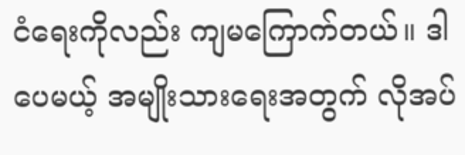ငံရေးကိုလည်း ကျမကြောက်တယ်။ ဒါပေမယ့် အမျိုးသားရေးအတွက် လိုအပ်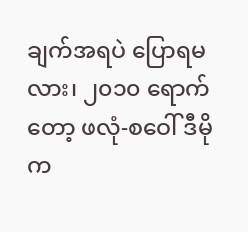ချက်အရပဲ ပြောရမလား၊ ၂၀၁၀ ရောက်တော့ ဖလုံ-စဝေါ် ဒီမိုက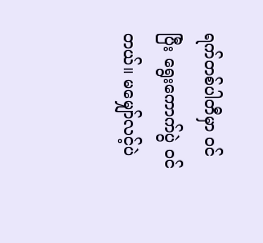ရက်တစ်ပါတီမှာ ၀င်ပြီး ရွေးကောက်ပွဲ ၀င်တယ်။ မမျှော်လင့်ပဲ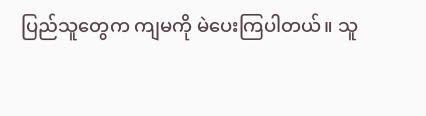ပြည်သူတွေက ကျမကို မဲပေးကြပါတယ်။ သူ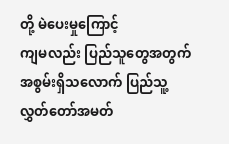တို့ မဲပေးမှုကြောင့်
ကျမလည်း ပြည်သူတွေအတွက် အစွမ်းရှိသလောက် ပြည်သူ့ လွှတ်တော်အမတ်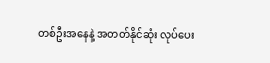တစ်ဦးအနေနဲ့ အတတ်နိုင်ဆုံး လုပ်ပေး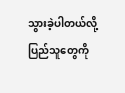သွားခဲ့ပါတယ်လို့ ပြည်သူတွေကို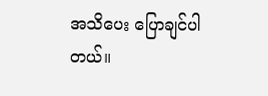အသိပေး ပြောချင်ပါတယ်။